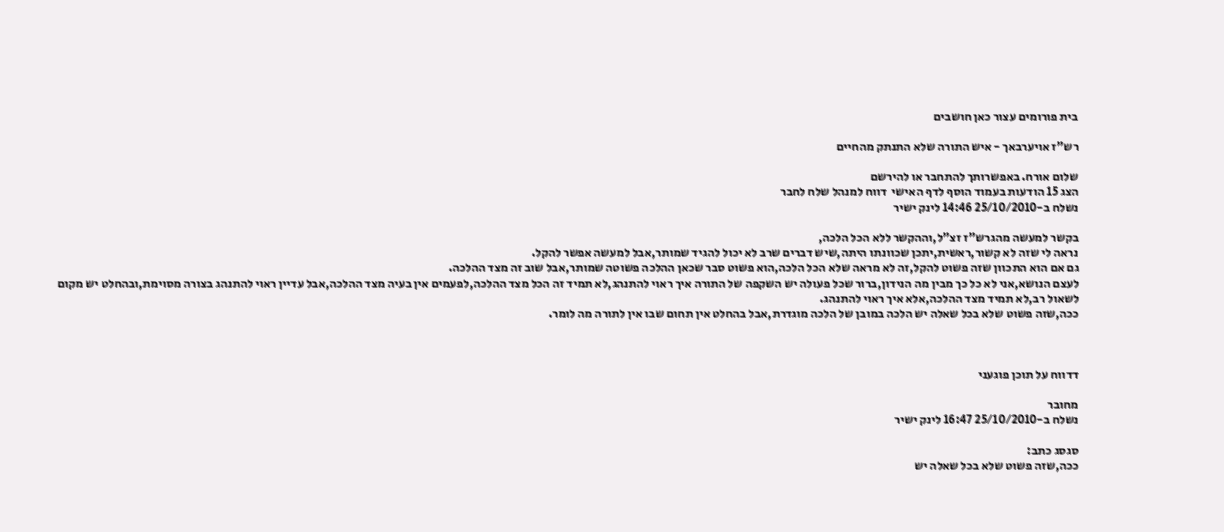בית פורומים עצור כאן חושבים

רש"ז אויערבאך - איש התורה שלא התנתק מהחיים

שלום אורח. באפשרותך להתחבר או להירשם
הצג 15 הודעות בעמוד הוסף לדף האישי  דווח למנהל שלח לחבר
נשלח ב-25/10/2010 14:46 לינק ישיר

בקשר למעשה מהגרש"ז זצ"ל,וההקשר ללא הכל הלכה,
נראה לי שזה לא קשור,ראשית,יתכן שכוונתו היתה,שיש דברים שרב לא יכול להגיד שמותר,אבל למעשה אפשר להקל.
גם אם הוא התכוון שזה פשוט להקל,זה לא מראה שלא הכל הלכה,הוא פשוט סבר שכאן ההלכה פשוטה שמותר,אבל שוב זה מצד ההלכה.
לעצם הנושא,אני לא כל כך מבין מה הנידון,ברור שכל פעולה יש השקפה של התורה איך ראוי להתנהג,לא תמיד זה הכל מצד ההלכה,לפעמים אין בעיה מצד ההלכה,אבל עדיין ראוי להתנהג בצורה מסוימת,ובהחלט יש מקום לשאול רב,לא תמיד מצד ההלכה,אלא איך ראוי להתנהג.
ככה,שזה פשוט שלא בכל שאלה יש הלכה במובן של הלכה מוגדרת,אבל בהחלט אין תחום שבו אין לתורה מה לומר.



דדווח על תוכן פוגעני

מחובר
נשלח ב-25/10/2010 16:47 לינק ישיר

סגסג כתב:
ככה,שזה פשוט שלא בכל שאלה יש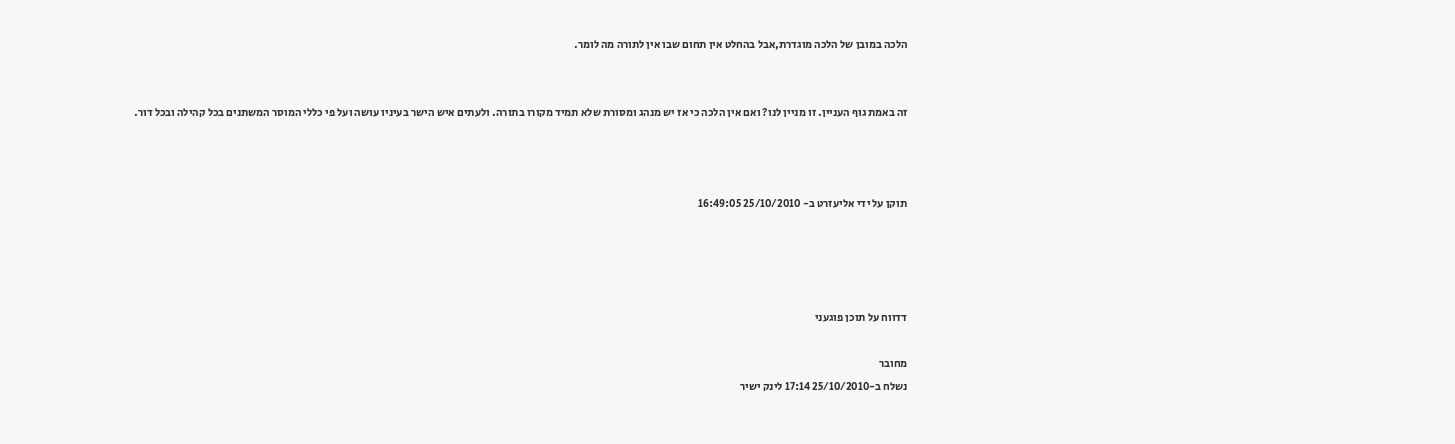הלכה במובן של הלכה מוגדרת,אבל בהחלט אין תחום שבו אין לתורה מה לומר.


זה באמת גוף העניין. זו מניין לנו? ואם אין הלכה כי אז יש מנהג ומסורת שלא תמיד מקורו בתורה. ולעתים איש הישר בעיניו עושה ועל פי כללי המוסר המשתנים בכל קהילה ובכל דור.



תוקן על ידי אליעזרט ב- 25/10/2010 16:49:05




דדווח על תוכן פוגעני

מחובר
נשלח ב-25/10/2010 17:14 לינק ישיר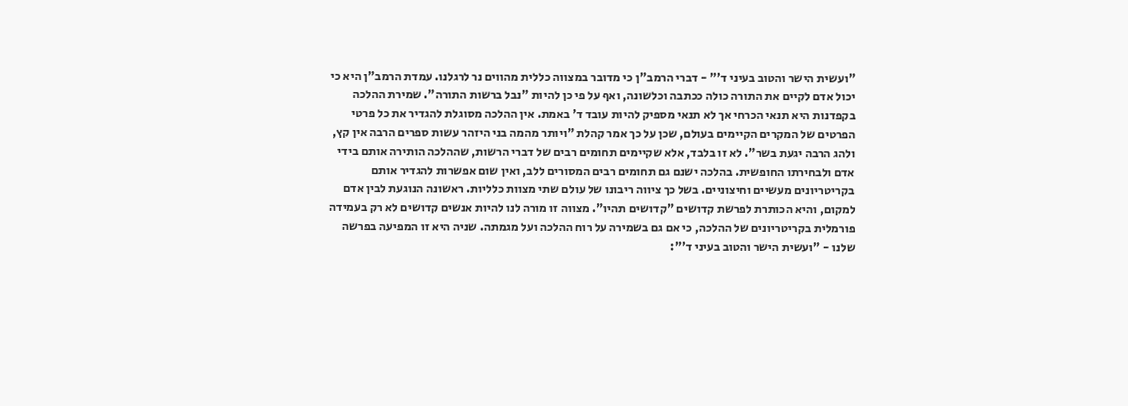"ועשית הישר והטוב בעיני ד'" - דברי הרמב"ן כי מדובר במצווה כללית מהווים נר לרגלנו. עמדת הרמב"ן היא כי יכול אדם לקיים את התורה כולה ככתבה וכלשונה, ואף על פי כן להיות "נבל ברשות התורה". שמירת ההלכה בקפדנות היא תנאי הכרחי אך לא תנאי מספיק להיות עובד ד' באמת. אין ההלכה מסוגלת להגדיר את כל פרטי הפרטים של המקרים הקיימים בעולם, שכן על כך אמר קהלת "ויותר מהמה בני היזהר עשות ספרים הרבה אין קץ, ולהג הרבה יגעת בשר". לא זו בלבד, אלא שקיימים תחומים רבים של דברי הרשות, שההלכה הותירה אותם בידי אדם ולבחירתו החופשית. בהלכה ישנם גם תחומים רבים המסורים ללב, ואין שום אפשרות להגדיר אותם בקריטריונים מעשיים וחיצוניים. בשל כך ציווה ריבונו של עולם שתי מצוות כלליות. ראשונה הנוגעת לבין אדם למקום, והיא הכותרת לפרשת קדושים "קדושים תהיו". מצווה זו מורה לנו להיות אנשים קדושים לא רק בעמידה פורמלית בקריטריונים של ההלכה, כי אם גם בשמירה על רוח ההלכה ועל מגמתה. שניה היא זו המפיעה בפרשה שלנו - "ועשית הישר והטוב בעיני ד'":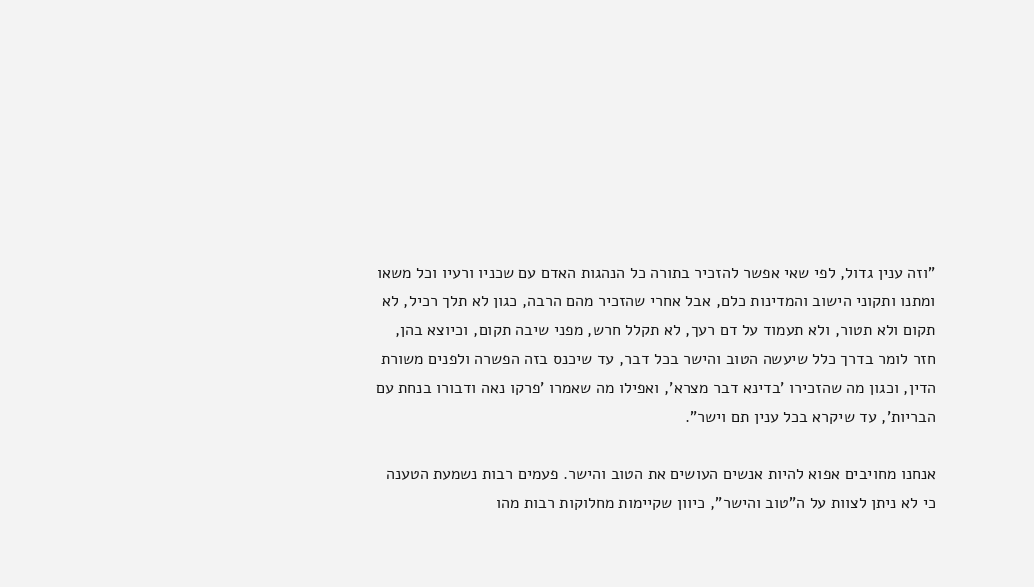"וזה ענין גדול, לפי שאי אפשר להזכיר בתורה כל הנהגות האדם עם שכניו ורעיו וכל משאו ומתנו ותקוני הישוב והמדינות כלם, אבל אחרי שהזכיר מהם הרבה, כגון לא תלך רכיל, לא תקום ולא תטור, ולא תעמוד על דם רעך, לא תקלל חרש, מפני שיבה תקום, וכיוצא בהן, חזר לומר בדרך כלל שיעשה הטוב והישר בכל דבר, עד שיכנס בזה הפשרה ולפנים משורת הדין, וכגון מה שהזכירו 'בדינא דבר מצרא', ואפילו מה שאמרו 'פרקו נאה ודבורו בנחת עם הבריות', עד שיקרא בכל ענין תם וישר".

אנחנו מחויבים אפוא להיות אנשים העושים את הטוב והישר. פעמים רבות נשמעת הטענה כי לא ניתן לצוות על ה"טוב והישר", כיוון שקיימות מחלוקות רבות מהו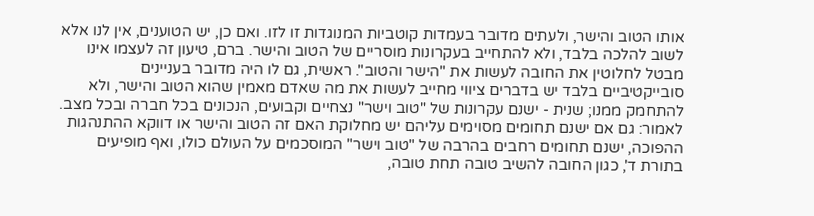אותו הטוב והישר, ולעתים מדובר בעמדות קוטביות המנוגדות זו לזו. ואם כן, יש הטוענים, אין לנו אלא לשוב להלכה בלבד, ולא להתחייב בעקרונות מוסריים של הטוב והישר. ברם, טיעון זה לעצמו אינו מבטל לחלוטין את החובה לעשות את "הישר והטוב". ראשית, גם לו היה מדובר בעניינים סובייקטיביים בלבד יש בדברים ציווי מחייב לעשות את מה שאדם מאמין שהוא הטוב והישר, ולא להתחמק ממנו; שנית - ישנם עקרונות של "טוב וישר" נצחיים וקבועים, הנכונים בכל חברה ובכל מצב. לאמור: גם אם ישנם תחומים מסוימים עליהם יש מחלוקת האם זה הטוב והישר או דווקא ההתנהגות ההפוכה, ישנם תחומים רחבים בהרבה של "טוב וישר" המוסכמים על העולם כולו, ואף מופיעים בתורת ד', כגון החובה להשיב טובה תחת טובה,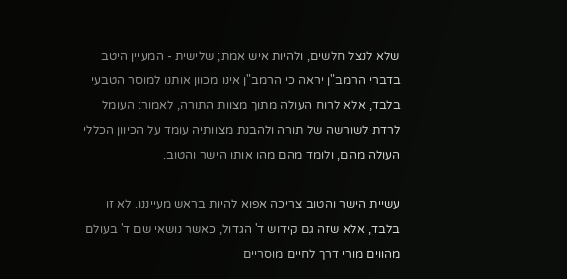שלא לנצל חלשים, ולהיות איש אמת; שלישית - המעיין היטב בדברי הרמב"ן יראה כי הרמב"ן אינו מכוון אותנו למוסר הטבעי בלבד, אלא לרוח העולה מתוך מצוות התורה, לאמור: העומל לרדת לשורשה של תורה ולהבנת מצוותיה עומד על הכיוון הכללי העולה מהם, ולומד מהם מהו אותו הישר והטוב.

עשיית הישר והטוב צריכה אפוא להיות בראש מעייננו. לא זו בלבד, אלא שזה גם קידוש ד' הגדול, כאשר נושאי שם ד' בעולם מהווים מורי דרך לחיים מוסריים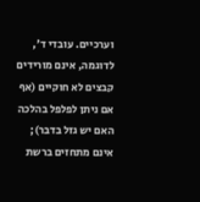וערכיים. עובדי ד', לדוגמה, אינם מורידים קבצים לא חוקיים (אף אם ניתן לפלפל בהלכה האם יש גזל בדבר); אינם מתחזים ברשת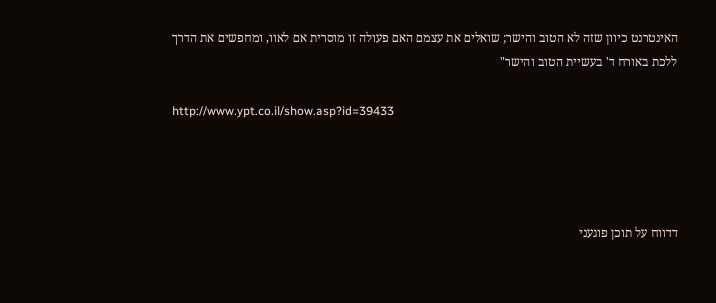האינטרנט כיוון שזה לא הטוב והישר; שואלים את עצמם האם פעולה זו מוסרית אם לאוו, ומחפשים את הדרך ללכת באורח ד' בעשיית הטוב והישר"

http://www.ypt.co.il/show.asp?id=39433




דדווח על תוכן פוגעני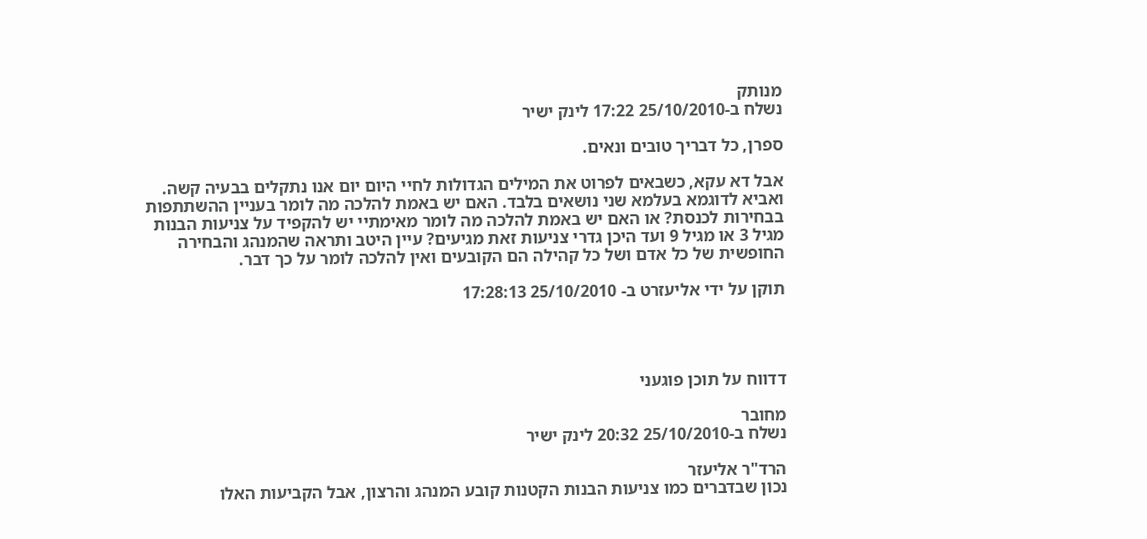מנותק
נשלח ב-25/10/2010 17:22 לינק ישיר

ספרן, כל דבריך טובים ונאים.

אבל דא עקא, כשבאים לפרוט את המילים הגדולות לחיי היום יום אנו נתקלים בבעיה קשה. ואביא לדוגמא בעלמא שני נושאים בלבד. האם יש באמת להלכה מה לומר בעניין ההשתתפות בבחירות לכנסת? או האם יש באמת להלכה מה לומר מאימתיי יש להקפיד על צניעות הבנות מגיל 3 או מגיל 9 ועד היכן גדרי צניעות זאת מגיעים? עיין היטב ותראה שהמנהג והבחירה החופשית של כל אדם ושל כל קהילה הם הקובעים ואין להלכה לומר על כך דבר.

תוקן על ידי אליעזרט ב- 25/10/2010 17:28:13




דדווח על תוכן פוגעני

מחובר
נשלח ב-25/10/2010 20:32 לינק ישיר

הרד"ר אליעזר
נכון שבדברים כמו צניעות הבנות הקטנות קובע המנהג והרצון, אבל הקביעות האלו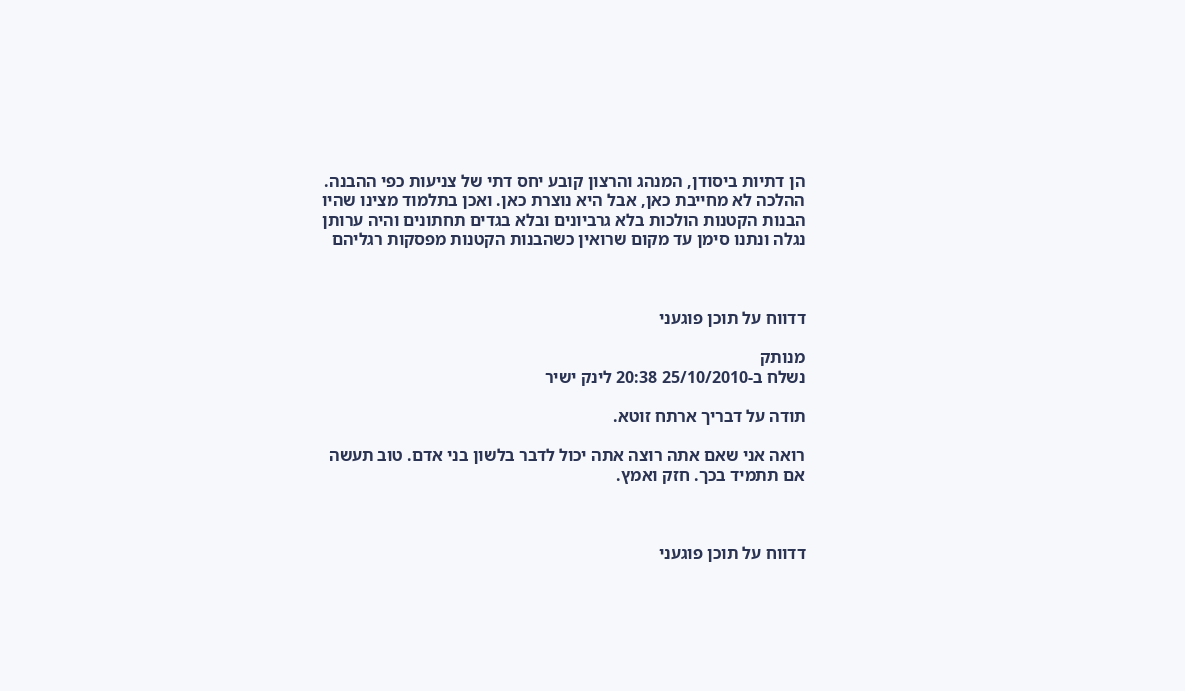הן דתיות ביסודן, המנהג והרצון קובע יחס דתי של צניעות כפי ההבנה. ההלכה לא מחייבת כאן, אבל היא נוצרת כאן. ואכן בתלמוד מצינו שהיו הבנות הקטנות הולכות בלא גרביונים ובלא בגדים תחתונים והיה ערותן נגלה ונתנו סימן עד מקום שרואין כשהבנות הקטנות מפסקות רגליהם



דדווח על תוכן פוגעני

מנותק
נשלח ב-25/10/2010 20:38 לינק ישיר

תודה על דבריך ארתח זוטא.

רואה אני שאם אתה רוצה אתה יכול לדבר בלשון בני אדם. טוב תעשה אם תתמיד בכך. חזק ואמץ.



דדווח על תוכן פוגעני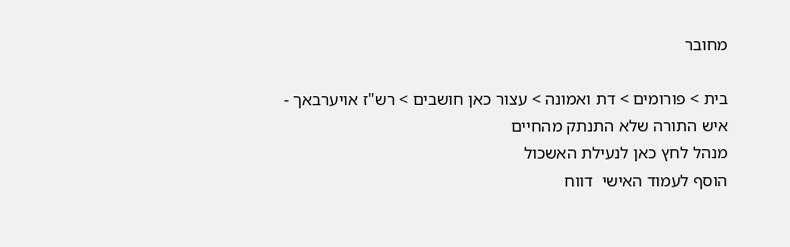מחובר

בית > פורומים > דת ואמונה > עצור כאן חושבים > רש"ז אויערבאך - איש התורה שלא התנתק מהחיים
מנהל לחץ כאן לנעילת האשכול
הוסף לעמוד האישי  דווח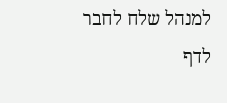למנהל שלח לחבר
לדף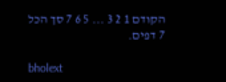הקודם 1 2 3 ... 5 6 7 סך הכל 7 דפים.

bholext